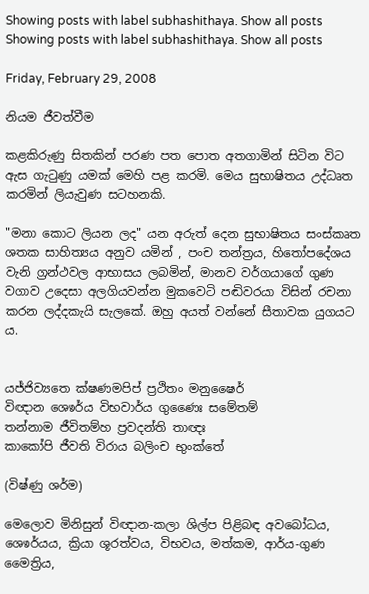Showing posts with label subhashithaya. Show all posts
Showing posts with label subhashithaya. Show all posts

Friday, February 29, 2008

නියම ජීවත්වීම

කළකිරුණු සිතකින් පරණ ‍පත පොත අතගාමින් සිටින විට ඇස ගැටුණු යමක් මෙහි පළ කරමි. මෙය සුභාෂිතය උද්ධෘත කරමින් ලියැවුණ සටහනකි.

"මනා කොට ලියන ලද" යන අරුත් දෙන සුභාෂිතය සංස්කෘත ශතක සාහිත්‍යය අනුව යමින් , පංච තන්ත්‍රය, හිතෝප‍දේශය වැනි ග්‍රන්ථවල ආභාසය ලබමින්, මානව වර්ගයාගේ ගුණ වගාව උදෙසා අලගියවන්න මුකවෙටි පඬිවරයා විසින් රචනා කරන ලද්දකැයි සැලකේ. ඔහු අයත් වන්නේ සීතාවක යුගයට ය.


යජ්ජිව්‍යතෙ ක්ෂණමපිප් ප්‍රථිතං මනුෂෛර්
විඥාන ශෙෳර්ය විභවාර්ය ගුණෛඃ සමේතම්
තන්නාම ජීවිතම්හ ප්‍රවදන්ති තාඥඃ
කාකෝපි ජීවති විරාය බලිංච භුංක්තේ

(විෂ්ණු ශර්ම)

මෙලොව මිනිසුන් විඥාන-කලා ශිල්ප පිළිබඳ අවබෝධය, ශෙෳර්යය, ක්‍රියා ශූරත්වය, විභවය, මත්කම, ආර්ය-ගුණ මෛත්‍රිය,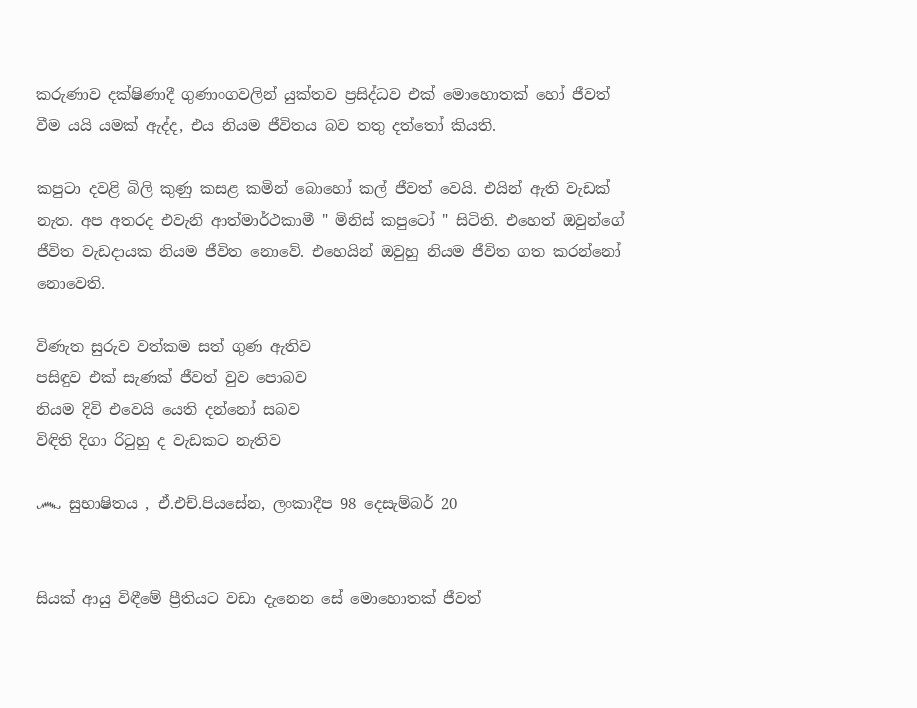කරුණාව දක්ෂිණාදී ගුණාංගවලින් යුක්තව ප්‍රසිද්ධව එක් මොහොතක් හෝ ජීවත් වීම යයි යමක් ඇද්ද, එය නියම ජීවිතය බව තතු දත්තෝ කියති.

කපුටා දව‍ළි බිලි කුණු කසළ කමින් බොහෝ කල් ජීවත් වෙයි. එයින් ඇති වැඩක් නැත. අප අතරද එවැනි ආත්මාර්ථකාමී " මිනිස් කපුටෝ " සිටිති. එහෙත් ඔවුන්ගේ ජීවිත වැඩදායක නියම ජීවිත නොවේ. එහෙයින් ඔවුහු නියම ජීවිත ගත කරන්නෝ නොවෙති.

විණැත සුරුව වත්කම සත් ගුණ ඇතිව
පසිඳුව එක් සැණක් ජීවත් වුව පොබව
නියම දිවි එවෙයි යෙති දන්නෝ සබව
විඳිති දිගා රිටුහු ද වැඩකට නැතිව

෴ සුභාෂිතය , ඒ.එච්.පියසේන, ලංකාදීප 98 දෙසැම්බර් 20


සියක් ආයු විඳීමේ ප්‍රීතියට වඩා දැනෙන සේ මොහොතක් ජීවත්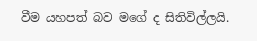වීම යහපත් බව මගේ ද සිතිවිල්ලයි.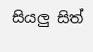සියලු සිත්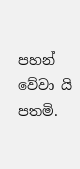පහන් වේවා යි පතමි.